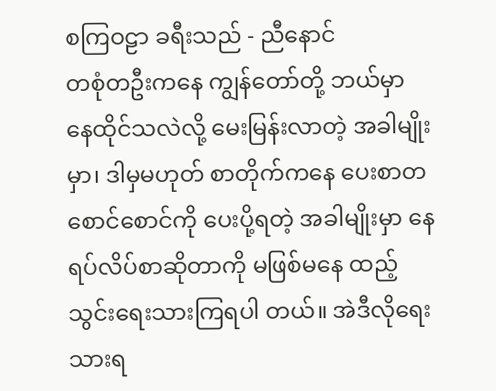စကြဝဠာ ခရီးသည် - ညီနောင်
တစုံတဦးကနေ ကျွန်တော်တို့ ဘယ်မှာ နေထိုင်သလဲလို့ မေးမြန်းလာတဲ့ အခါမျိုးမှာ၊ ဒါမှမဟုတ် စာတိုက်ကနေ ပေးစာတစောင်စောင်ကို ပေးပို့ရတဲ့ အခါမျိုးမှာ နေရပ်လိပ်စာဆိုတာကို မဖြစ်မနေ ထည့်သွင်းရေးသားကြရပါ တယ်။ အဲဒီလိုရေးသားရ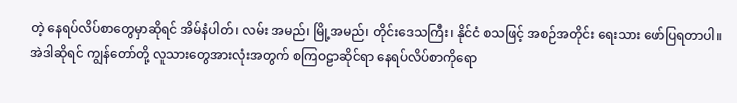တဲ့ နေရပ်လိပ်စာတွေမှာဆိုရင် အိမ်နံပါတ်၊ လမ်း အမည်၊ မြို့အမည်၊ တိုင်းဒေသကြီး၊ နိုင်ငံ စသဖြင့် အစဉ်အတိုင်း ရေးသား ဖော်ပြရတာပါ။ အဲဒါဆိုရင် ကျွန်တော်တို့ လူသားတွေအားလုံးအတွက် စကြဝဠာဆိုင်ရာ နေရပ်လိပ်စာကိုရော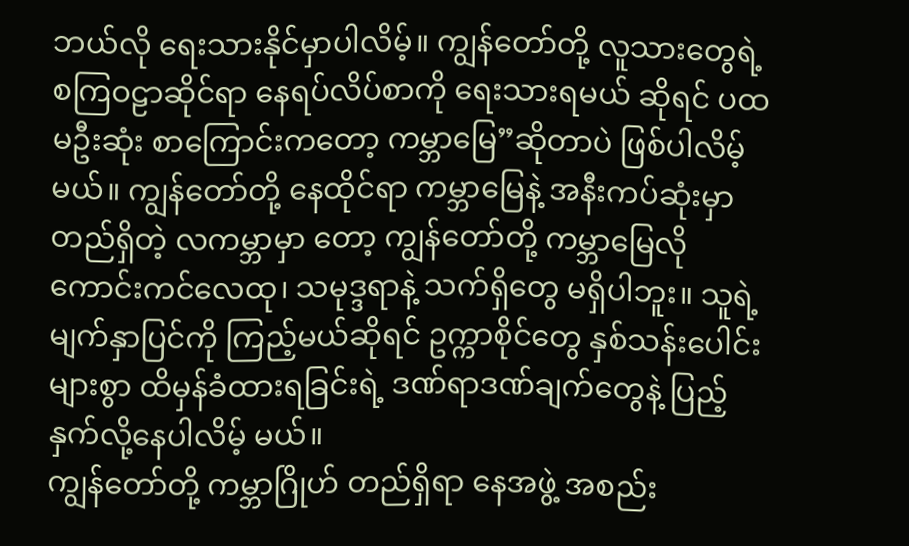ဘယ်လို ရေးသားနိုင်မှာပါလိမ့်။ ကျွန်တော်တို့ လူသားတွေရဲ့ စကြဝဠာဆိုင်ရာ နေရပ်လိပ်စာကို ရေးသားရမယ် ဆိုရင် ပထမဦးဆုံး စာကြောင်းကတော့ ကမ္ဘာမြေ”ဆိုတာပဲ ဖြစ်ပါလိမ့်မယ်။ ကျွန်တော်တို့ နေထိုင်ရာ ကမ္ဘာမြေနဲ့ အနီးကပ်ဆုံးမှာ တည်ရှိတဲ့ လကမ္ဘာမှာ တော့ ကျွန်တော်တို့ ကမ္ဘာမြေလို ကောင်းကင်လေထု၊ သမုဒ္ဒရာနဲ့ သက်ရှိတွေ မရှိပါဘူး။ သူရဲ့ မျက်နှာပြင်ကို ကြည့်မယ်ဆိုရင် ဥက္ကာစိုင်တွေ နှစ်သန်းပေါင်း များစွာ ထိမှန်ခံထားရခြင်းရဲ့ ဒဏ်ရာဒဏ်ချက်တွေနဲ့ ပြည့်နှက်လို့နေပါလိမ့် မယ်။
ကျွန်တော်တို့ ကမ္ဘာဂြိုဟ် တည်ရှိရာ နေအဖွဲ့ အစည်း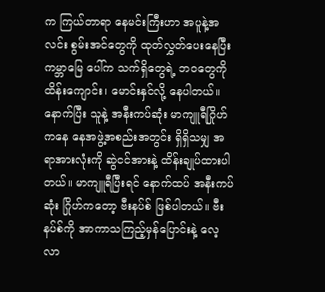က ကြယ်တာရာ နေမင်းကြီးဟာ အပူနဲ့အလင်း စွမ်းအင်တွေကို ထုတ်လွှတ်ပေးနေပြီး ကမ္ဘာမြေ ပေါ်က သက်ရှိတွေရဲ့ ဘဝတွေကို ထိန်းကျောင်း၊ မောင်းနှင်လို့ နေပါတယ်။ နောက်ပြီး သူနဲ့ အနီးကပ်ဆုံး မာကျူရီဂြိုဟ်ကနေ နေအဖွဲ့အစည်းအတွင်း ရှိရှိသမျှ အရာအားလုံးကို ဆွဲငင်အားနဲ့ ထိန်းချုပ်ထားပါတယ်။ မာကျူရီပြီးရင် နောက်ထပ် အနီးကပ်ဆုံး ဂြိုဟ်ကတော့ ဗီးနပ်စ် ဖြစ်ပါတယ်။ ဗီးနပ်စ်ကို အာကာသကြည့်မှန်ပြောင်းနဲ့ လေ့လာ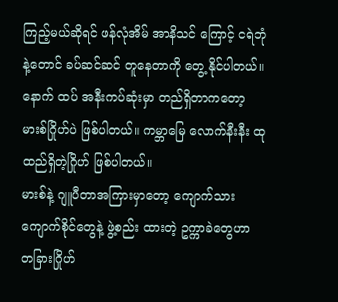ကြည့်မယ်ဆိုရင် ဖန်လုံအိမ် အာနိသင် ကြောင့် ငရဲဘုံနဲ့တောင် ခပ်ဆင်ဆင် တူနေတာကို တွေ့ နိုင်ပါတယ်။ နောက် ထပ် အနီးကပ်ဆုံးမှာ တည်ရှိတာကတော့ မားစ်ဂြိုဟ်ပဲ ဖြစ်ပါတယ်။ ကမ္ဘာမြေ လောက်နီးနီး ထုထည်ရှိတဲ့ဂြိုဟ် ဖြစ်ပါတယ်။
မားစ်နဲ့ ဂျူပီတာအကြားမှာတော့ ကျောက်သားကျောက်စိုင်တွေနဲ့ ဖွဲ့စည်း ထားတဲ့ ဥက္ကာခဲတွေဟာ တခြားဂြိုဟ်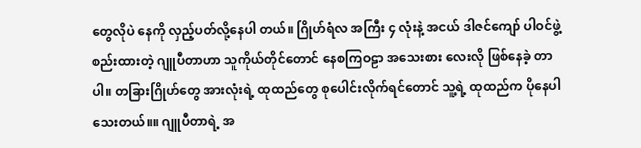တွေလိုပဲ နေကို လှည့်ပတ်လို့နေပါ တယ်။ ဂြိုဟ်ရံလ အကြီး ၄ လုံးနဲ့ အငယ် ဒါဇင်ကျော် ပါဝင်ဖွဲ့စည်းထားတဲ့ ဂျူပီတာဟာ သူကိုယ်တိုင်တောင် နေစကြဝဠာ အသေးစား လေးလို ဖြစ်နေခဲ့ တာပါ။ တခြားဂြိုဟ်တွေ အားလုံးရဲ့ ထုထည်တွေ စုပေါင်းလိုက်ရင်တောင် သူ့ရဲ့ ထုထည်က ပိုနေပါသေးတယ်။။ ဂျူပီတာရဲ့ အ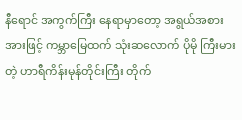နီရောင် အကွက်ကြီး နေရာမှာတော့ အရွယ်အစား အားဖြင့် ကမ္ဘာမြေထက် သုံးဆလောက် ပိုမို ကြီးမားတဲ့ ဟာရီကိန်းမုန်တိုင်းကြီး တိုက်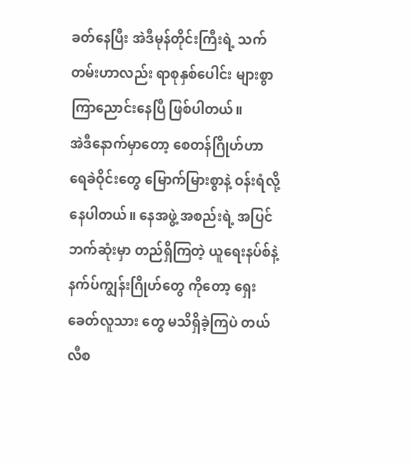ခတ်နေပြီး အဲဒီမုန်တိုင်းကြီးရဲ့ သက်တမ်းဟာလည်း ရာစုနှစ်ပေါင်း များစွာ ကြာညောင်းနေပြီ ဖြစ်ပါတယ်။
အဲဒီနောက်မှာတော့ စေတန်ဂြိုဟ်ဟာ ရေခဲဝိုင်းတွေ မြောက်မြားစွာနဲ့ ဝန်းရံလို့နေပါတယ်။ နေအဖွဲ့ အစည်းရဲ့ အပြင်ဘက်ဆုံးမှာ တည်ရှိကြတဲ့ ယူရေးနပ်စ်နဲ့ နက်ပ်ကျွန်းဂြိုဟ်တွေ ကိုတော့ ရှေးခေတ်လူသား တွေ မသိရှိခဲ့ကြပဲ တယ်လီစ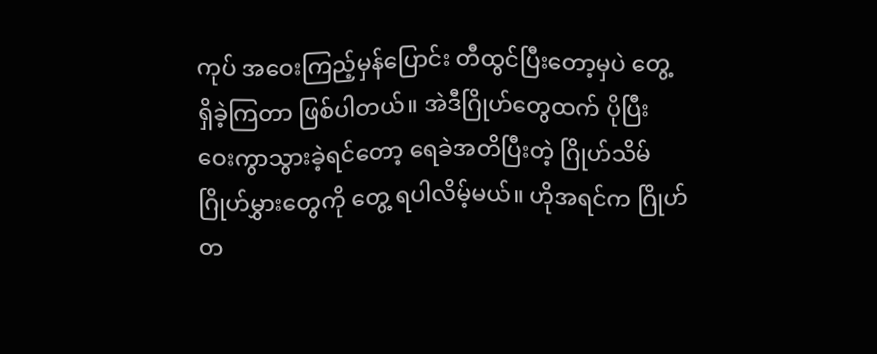ကုပ် အဝေးကြည့်မှန်ပြောင်း တီထွင်ပြီးတော့မှပဲ တွေ့ ရှိခဲ့ကြတာ ဖြစ်ပါတယ်။ အဲဒီဂြိုဟ်တွေထက် ပိုပြီး ဝေးကွာသွားခဲ့ရင်တော့ ရေခဲအတိပြီးတဲ့ ဂြိုဟ်သိမ်ဂြိုဟ်မွှားတွေကို တွေ့ ရပါလိမ့်မယ်။ ဟိုအရင်က ဂြိုဟ်တ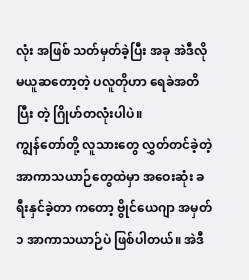လုံး အဖြစ် သတ်မှတ်ခဲ့ပြီး အခု အဲဒီလို မယူဆတော့တဲ့ ပလူတိုဟာ ရေခဲအတိပြီး တဲ့ ဂြိုဟ်တလုံးပါပဲ။
ကျွန်တော်တို့ လူသားတွေ လွှတ်တင်ခဲ့တဲ့ အာကာသယာဉ်တွေထဲမှာ အဝေးဆုံး ခရီးနှင်ခဲ့တာ ကတော့ ဗွိုင်ယေဂျာ အမှတ် ၁ အာကာသယာဉ်ပဲ ဖြစ်ပါတယ်။ အဲဒီ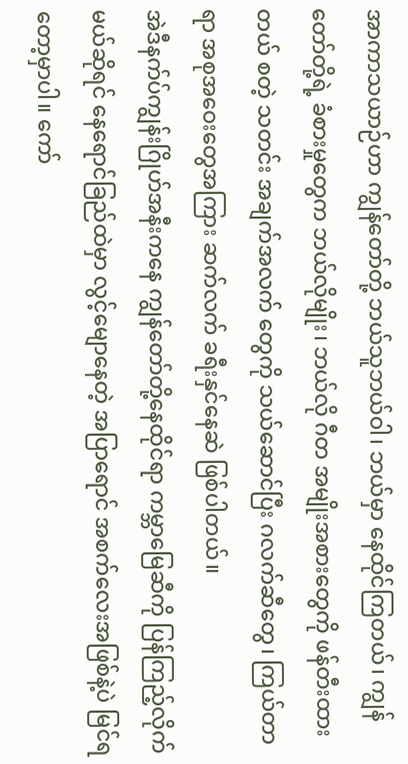အာကာသယာဉ်ဟာ ကျွန်တော်တို့ ဘယ်သူဘယ်ဝါ၊ ဘယ်မှာ နေထိုင်ကြတယ်၊ ကျွန်တော်တို့ရဲ့ ခံစားမှုတွေက ဘယ်လိုမျိုး၊ ဘယ်လို ဂီတ အမျိုးအစားတွေကို ဖန်တီးထားတယ် စတဲ့ သတင်း အချက်အလက် တွေကို သယ်ဆောင်ပြီး ဂလက်ဆီတွေ၊ ကြယ်တာရာ အစုအဝေးတွေအကြား ဆက်လက် ခရီးနှင်နေဆဲ ဖြစ်ပါတယ်။
အဲဒီနက်ပ်ကျွန်းဂြိုဟ်အနီးကနေ ကျွန်တော်တို့နေထိုင်ရာ ကမ္ဘာမြေဆီကို ပြန်ကြည့်လိုက် မယ်ဆိုရင် နေရောင်ခြည်ထဲမှာ လွင့်မျောနေတဲ့ အပြာရောင် အစက်လေးအဖြစ်နဲ့ပဲ မြင်ရတော့မှာပါ။ ကော်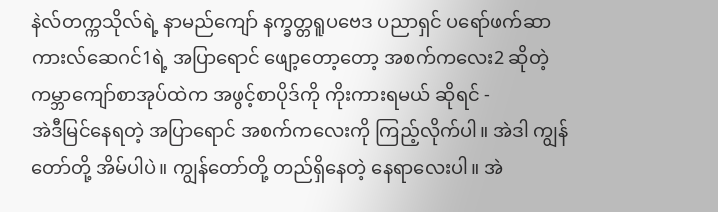နဲလ်တက္ကသိုလ်ရဲ့ နာမည်ကျော် နက္ခတ္တရူပဗေဒ ပညာရှင် ပရော်ဖက်ဆာ ကားလ်ဆေဂင်1ရဲ့ အပြာရောင် ဖျော့တော့တော့ အစက်ကလေး2 ဆိုတဲ့ ကမ္ဘာကျော်စာအုပ်ထဲက အဖွင့်စာပိုဒ်ကို ကိုးကားရမယ် ဆိုရင် -
အဲဒီမြင်နေရတဲ့ အပြာရောင် အစက်ကလေးကို ကြည့်လိုက်ပါ။ အဲဒါ ကျွန်တော်တို့ အိမ်ပါပဲ။ ကျွန်တော်တို့ တည်ရှိနေတဲ့ နေရာလေးပါ။ အဲ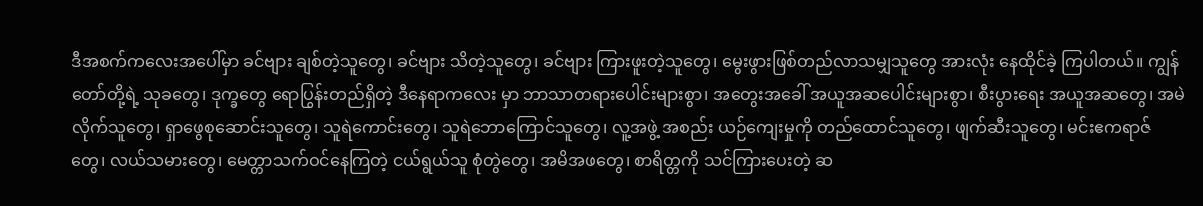ဒီအစက်ကလေးအပေါ်မှာ ခင်ဗျား ချစ်တဲ့သူတွေ၊ ခင်ဗျား သိတဲ့သူတွေ၊ ခင်ဗျား ကြားဖူးတဲ့သူတွေ၊ မွေးဖွားဖြစ်တည်လာသမျှသူတွေ အားလုံး နေထိုင်ခဲ့ ကြပါတယ်။ ကျွန်တော်တို့ရဲ့ သုခတွေ၊ ဒုက္ခတွေ ရောပြွန်းတည်ရှိတဲ့ ဒီနေရာကလေး မှာ ဘာသာတရားပေါင်းများစွာ၊ အတွေးအခေါ် အယူအဆပေါင်းများစွာ၊ စီးပွားရေး အယူအဆတွေ၊ အမဲလိုက်သူတွေ၊ ရှာဖွေစုဆောင်းသူတွေ၊ သူရဲကောင်းတွေ၊ သူရဲဘောကြောင်သူတွေ၊ လူ့အဖွဲ့ အစည်း ယဉ်ကျေးမှုကို တည်ထောင်သူတွေ၊ ဖျက်ဆီးသူတွေ၊ မင်းဧကရာဇ်တွေ၊ လယ်သမားတွေ၊ မေတ္တာသက်ဝင်နေကြတဲ့ ငယ်ရွယ်သူ စုံတွဲတွေ၊ အမိအဖတွေ၊ စာရိတ္တကို သင်ကြားပေးတဲ့ ဆ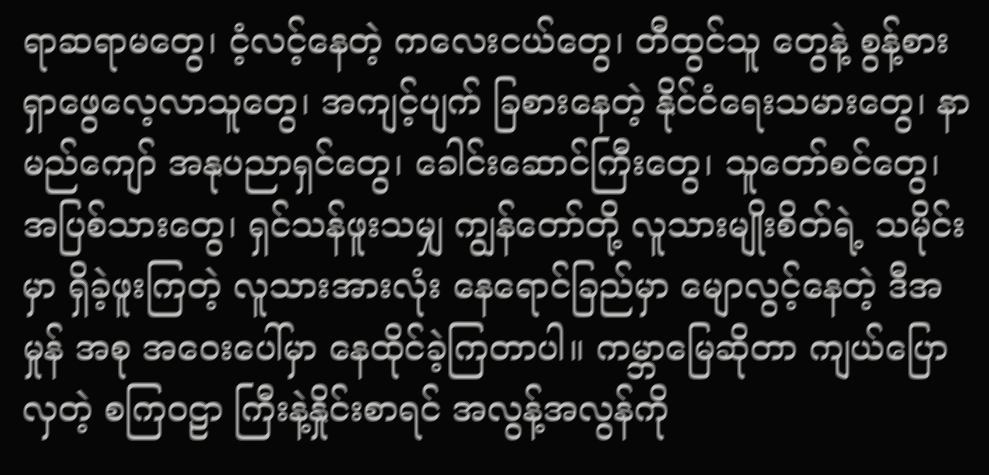ရာဆရာမတွေ၊ ငံ့လင့်နေတဲ့ ကလေးငယ်တွေ၊ တီထွင်သူ တွေနဲ့ စွန့်စား ရှာဖွေလေ့လာသူတွေ၊ အကျင့်ပျက် ခြစားနေတဲ့ နိုင်ငံရေးသမားတွေ၊ နာမည်ကျော် အနုပညာရှင်တွေ၊ ခေါင်းဆောင်ကြီးတွေ၊ သူတော်စင်တွေ၊ အပြစ်သားတွေ၊ ရှင်သန်ဖူးသမျှ ကျွန်တော်တို့ လူသားမျိုးစိတ်ရဲ့ သမိုင်းမှာ ရှိခဲ့ဖူးကြတဲ့ လူသားအားလုံး နေရောင်ခြည်မှာ မျောလွင့်နေတဲ့ ဒီအမှုန် အစု အဝေးပေါ်မှာ နေထိုင်ခဲ့ကြတာပါ။ ကမ္ဘာမြေဆိုတာ ကျယ်ပြောလှတဲ့ စကြဝဠာ ကြီးနဲ့နှိုင်းစာရင် အလွန့်အလွန်ကို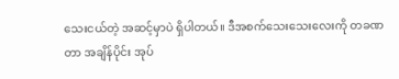သေးငယ်တဲ့ အဆင့်မှာပဲ ရှိပါတယ်။ ဒီအစက်သေးသေးလေးကို တခဏတာ အချိန်ပိုင်း အုပ်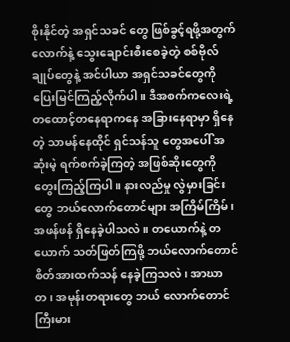စိုးနိုင်တဲ့ အရှင်သခင် တွေ ဖြစ်ခွင့်ရဖို့အတွက်လောက်နဲ့ သွေးချောင်းစီးစေခဲ့တဲ့ စစ်ဗိုလ်ချုပ်တွေနဲ့ အင်ပါယာ အရှင်သခင်တွေကို ပြေးမြင်ကြည့်လိုက်ပါ။ ဒီအစက်ကလေးရဲ့ တထောင့်တနေရာကနေ အခြားနေရာမှာ ရှိနေတဲ့ သာမန်နေထိုင် ရှင်သန်သူ တွေအပေါ် အဆုံးမဲ့ ရက်စက်ခဲ့ကြတဲ့ အဖြစ်ဆိုးတွေကို တွေးကြည့်ကြပါ။ နားလည်မှု လွဲမှားခြင်းတွေ ဘယ်လောက်တောင်များ အကြိမ်ကြိမ်၊ အဖန်ဖန် ရှိနေခဲ့ပါသလဲ။ တယောက်နဲ့ တယောက် သတ်ဖြတ်ကြဖို့ ဘယ်လောက်တောင် စိတ်အားထက်သန် နေခဲ့ကြသလဲ၊ အာဃာတ၊ အမုန်းတရားတွေ ဘယ် လောက်တောင် ကြီးမား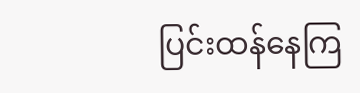ပြင်းထန်နေကြ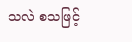သလဲ စသဖြင့်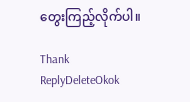တွေးကြည့်လိုက်ပါ။

Thank
ReplyDeleteOkok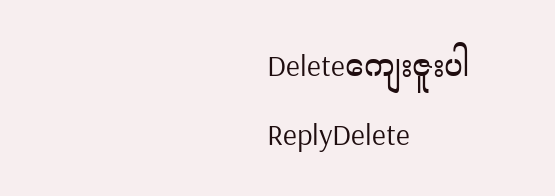Deleteကျေးဇူးပါ
ReplyDelete